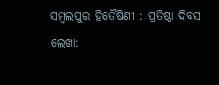ସମ୍ବଲପୁର ହିତୈଷିଣୀ : ପ୍ରତିଷ୍ଠା ଦିବସ
ଲେଖା: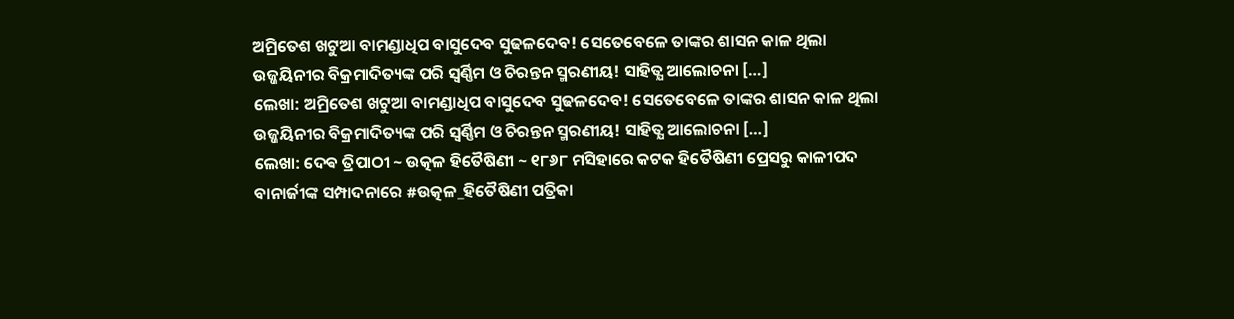ଅମ୍ରିତେଶ ଖଟୁଆ ବାମଣ୍ଡାଧିପ ବାସୁଦେବ ସୁଢଳଦେବ! ସେତେବେଳେ ତାଙ୍କର ଶାସନ କାଳ ଥିଲା ଉଜ୍ଜୟିନୀର ବିକ୍ରମାଦିତ୍ୟଙ୍କ ପରି ସ୍ଵର୍ଣ୍ଣିମ ଓ ଚିରନ୍ତନ ସ୍ମରଣୀୟ! ସାହିତ୍ଯ ଆଲୋଚନା […]
ଲେଖା: ଅମ୍ରିତେଶ ଖଟୁଆ ବାମଣ୍ଡାଧିପ ବାସୁଦେବ ସୁଢଳଦେବ! ସେତେବେଳେ ତାଙ୍କର ଶାସନ କାଳ ଥିଲା ଉଜ୍ଜୟିନୀର ବିକ୍ରମାଦିତ୍ୟଙ୍କ ପରି ସ୍ଵର୍ଣ୍ଣିମ ଓ ଚିରନ୍ତନ ସ୍ମରଣୀୟ! ସାହିତ୍ଯ ଆଲୋଚନା […]
ଲେଖା: ଦେଵ ତ୍ରିପାଠୀ ~ ଉତ୍କଳ ହିତୈଷିଣୀ ~ ୧୮୬୮ ମସିହାରେ କଟକ ହିତୈଷିଣୀ ପ୍ରେସରୁ କାଳୀପଦ ବାନାର୍ଜୀଙ୍କ ସମ୍ପାଦନାରେ #ଉତ୍କଳ_ହିତୈଷିଣୀ ପତ୍ରିକା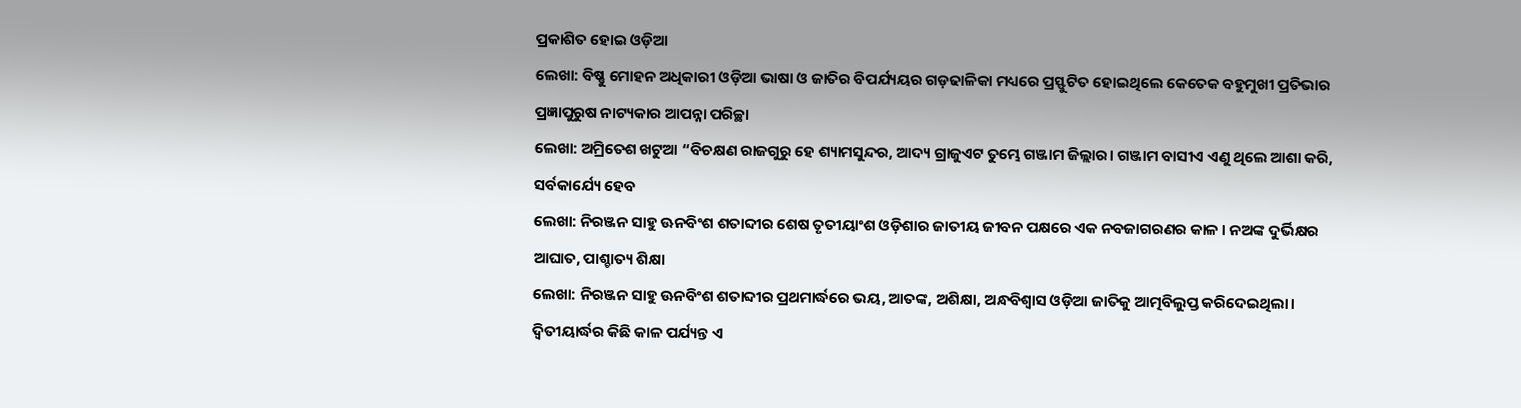ପ୍ରକାଶିତ ହୋଇ ଓଡ଼ିଆ
ଲେଖା: ବିଷ୍ଣୁ ମୋହନ ଅଧିକାରୀ ଓଡ଼ିଆ ଭାଷା ଓ ଜାତିର ବିପର୍ଯ୍ୟୟର ଗଡ଼ଢାଳିକା ମଧ୍ୟରେ ପ୍ରସ୍ଫୁଟିତ ହୋଇଥିଲେ କେତେକ ବହୁମୁଖୀ ପ୍ରତିଭାର ପ୍ରଜ୍ଞାପୁରୁଷ ନାଟ୍ୟକାର ଆପନ୍ନା ପରିଚ୍ଛା
ଲେଖା: ଅମ୍ରିତେଶ ଖଟୁଆ “ବିଚକ୍ଷଣ ରାଜଗୁରୁ ହେ ଶ୍ୟାମସୁନ୍ଦର, ଆଦ୍ୟ ଗ୍ରାଜୁଏଟ ତୁମ୍ଭେ ଗଞ୍ଜାମ ଜିଲ୍ଲାର। ଗଞ୍ଜାମ ବାସୀଏ ଏଣୁ ଥିଲେ ଆଶା କରି, ସର୍ବକାର୍ଯ୍ୟେ ହେବ
ଲେଖା: ନିରଞ୍ଜନ ସାହୁ ଊନବିଂଶ ଶତାବ୍ଦୀର ଶେଷ ତୃତୀୟାଂଶ ଓଡ଼ିଶାର ଜାତୀୟ ଜୀବନ ପକ୍ଷରେ ଏକ ନବଜାଗରଣର କାଳ । ନଅଙ୍କ ଦୁର୍ଭିକ୍ଷର ଆଘାତ, ପାଶ୍ଚାତ୍ୟ ଶିକ୍ଷା
ଲେଖା: ନିରଞ୍ଜନ ସାହୁ ଊନବିଂଶ ଶତାବ୍ଦୀର ପ୍ରଥମାର୍ଦ୍ଧରେ ଭୟ, ଆତଙ୍କ, ଅଶିକ୍ଷା, ଅନ୍ଧବିଶ୍ୱାସ ଓଡ଼ିଆ ଜାତିକୁ ଆତ୍ମବିଲୁପ୍ତ କରିଦେଇଥିଲା। ଦ୍ଵିତୀୟାର୍ଦ୍ଧର କିଛି କାଳ ପର୍ଯ୍ୟନ୍ତ ଏ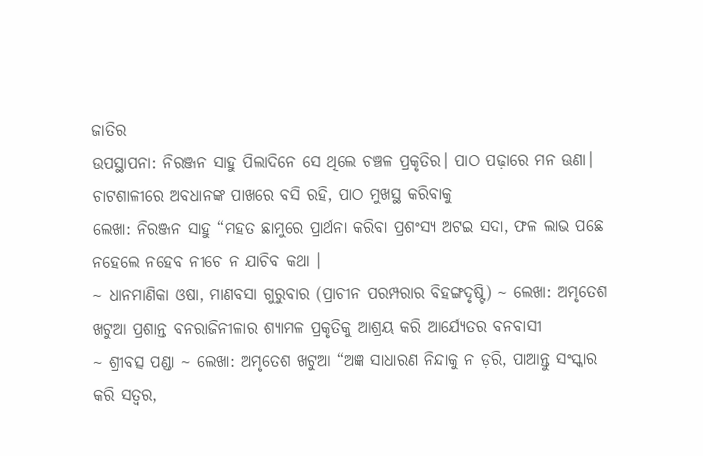ଜାତିର
ଉପସ୍ଥାପନା: ନିରଞ୍ଜନ ସାହୁ ପିଲାଦିନେ ସେ ଥିଲେ ଚଞ୍ଚଳ ପ୍ରକୃତିର। ପାଠ ପଢ଼ାରେ ମନ ଊଣା। ଚାଟଶାଳୀରେ ଅବଧାନଙ୍କ ପାଖରେ ବସି ରହି, ପାଠ ମୁଖସ୍ଥ କରିବାକୁ
ଲେଖା: ନିରଞ୍ଜନ ସାହୁ “ମହତ ଛାମୁରେ ପ୍ରାର୍ଥନା କରିବା ପ୍ରଶଂସ୍ୟ ଅଟଇ ସଦା, ଫଳ ଲାଭ ପଛେ ନହେଲେ ନହେବ ନୀଚେ ନ ଯାଚିବ କଥା ।
~ ଧାନମାଣିକା ଓଷା, ମାଣବସା ଗୁରୁବାର (ପ୍ରାଚୀନ ପରମ୍ପରାର ବିହଙ୍ଗଦୃଷ୍ଟି) ~ ଲେଖା: ଅମୃତେଶ ଖଟୁଆ ପ୍ରଶାନ୍ତ ବନରାଜିନୀଳାର ଶ୍ୟାମଳ ପ୍ରକୃତିକୁ ଆଶ୍ରୟ କରି ଆର୍ଯ୍ୟେତର ବନବାସୀ
~ ଶ୍ରୀବତ୍ସ ପଣ୍ଡା ~ ଲେଖା: ଅମୃତେଶ ଖଟୁଆ “ଅଜ୍ଞ ସାଧାରଣ ନିନ୍ଦାକୁ ନ ଡ଼ରି, ପାଆନ୍ତୁ ସଂସ୍କାର କରି ସତ୍ବର,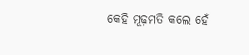କେହି ମୂଢ଼ମତି କଲେ ହେଁ